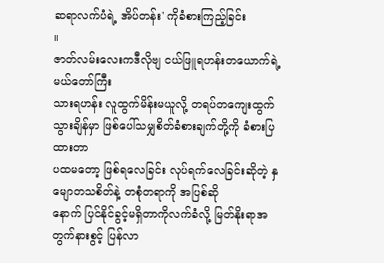ဆရာလက်ပံရဲ့ အိပ်တန်း' ကိုခံစားကြည့်ခြင်း
။
ဇာတ်လမ်းလေးကဒီလိုဗျ ငယ်ဖြူရဟန်းတယောက်ရဲ့ မယ်တော်ကြီး
သားရဟန်း လူထွက်မိန်းမယူလို့ တရပ်တကျေးထွက်သွားချိန်မှာ ဖြစ်ပေါ်သမျှစိတ်ခံစားချက်တို့ကို ခံစားပြထားတာ
ပထမတော့ ဖြစ်ရလေခြင်း လုပ်ရက်လေခြင်းဆိုတဲ့ နှမျောတသစိတ်နဲ့ တစုံတရာကို အပြစ်ဆို
နောက် ပြင်နိုင်ခွင့်မရှိတာကိုလက်ခံလို့ မြတ်နိုးရာအတွက်နားစွင့် ပြန်လာ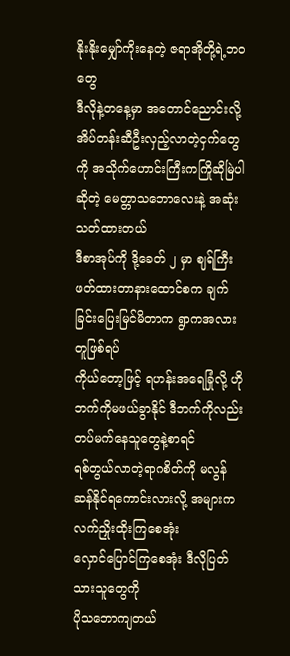နိုးနိုးမျှော်ကိုးနေတဲ့ ဇရာအိုတို့ရဲ့ဘဝတွေ
ဒီလိုနဲ့တနေ့မှာ အတောင်ညောင်းလို့ အိပ်တန်းဆီဦးလှည့်လာတဲ့ငှက်တွေကို အသိုက်ဟောင်းကြီးကကြိုဆိုမြဲပါဆိုတဲ့ မေတ္တာသဘောလေးနဲ့ အဆုံးသတ်ထားတယ်
ဒီစာအုပ်ကို ဒို့ခေတ် ၂ မှာ ဈရ်ကြီးဖတ်ထားတာနားထောင်စက ချက်ခြင်းပြေးမြင်မိတာက ရွာကအလားတူဖြစ်ရပ်
ကိုယ်တော့ဖြင့် ရဟန်းအရေခြုံလို့ ဟိုဘက်ကိုမဖယ်ခွာနိုင် ဒီဘက်ကိုလည်း တပ်မက်နေသူတွေနဲ့စာရင်
ရစ်တွယ်လာတဲ့ရာဂစိတ်ကို မလွန်ဆန်နိုင်ရကောင်းလားလို့ အများက လက်ညှိုးထိုးကြစေအုံး
လှောင်ပြောင်ကြစေအုံး ဒီလိုပြတ်သားသူတွေကို
ပိုသဘောကျတယ်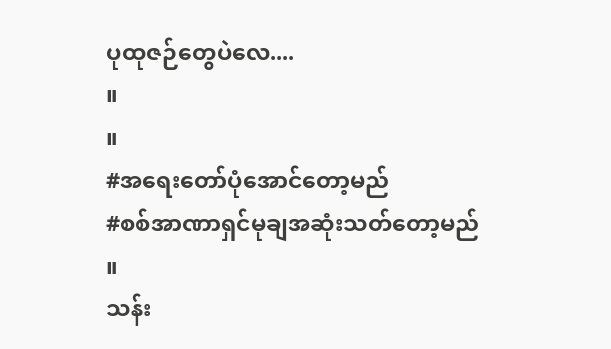ပုထုဇဉ်တွေပဲလေ....
။
။
#အရေးတော်ပုံအောင်တော့မည်
#စစ်အာဏာရှင်မုချအဆုံးသတ်တော့မည်
။
သန်း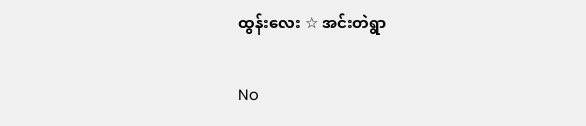ထွန်းလေး ☆ အင်းတဲရွာ

No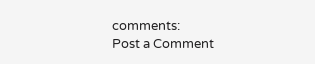comments:
Post a Comment